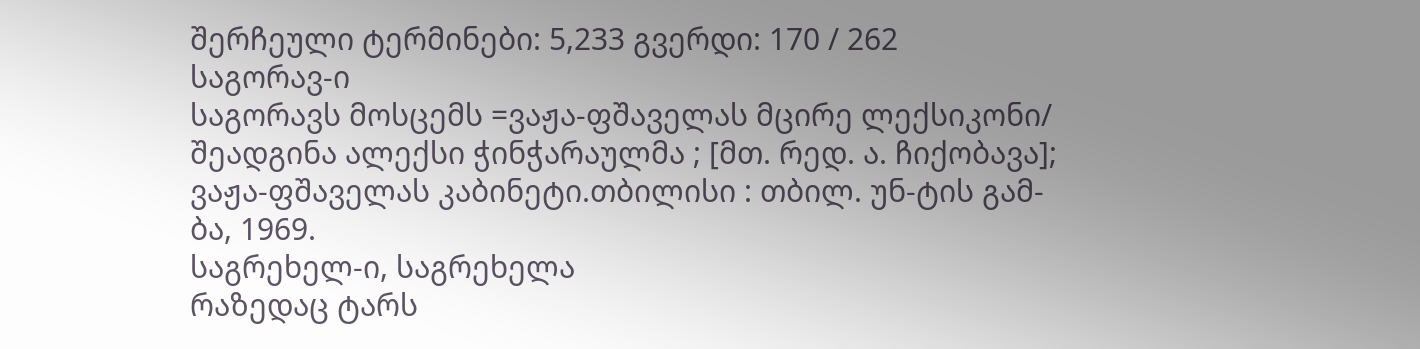შერჩეული ტერმინები: 5,233 გვერდი: 170 / 262
საგორავ-ი
საგორავს მოსცემს =ვაჟა-ფშაველას მცირე ლექსიკონი/ შეადგინა ალექსი ჭინჭარაულმა ; [მთ. რედ. ა. ჩიქობავა]; ვაჟა-ფშაველას კაბინეტი.თბილისი : თბილ. უნ-ტის გამ-ბა, 1969.
საგრეხელ-ი, საგრეხელა
რაზედაც ტარს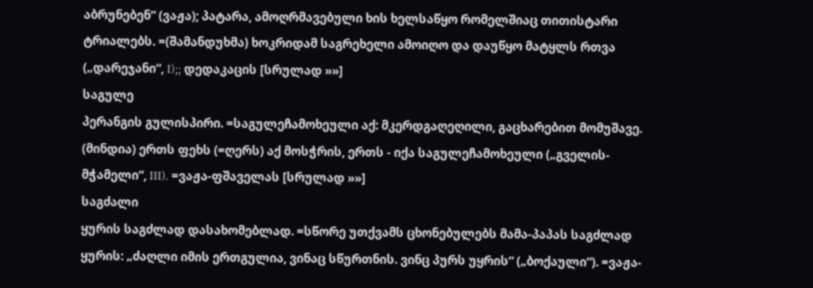აბრუნებენ“ (ვაჟა); პატარა, ამოღრმავებული ხის ხელსაწყო რომელშიაც თითისტარი ტრიალებს. =(შამანდუხმა) ხოკრიდამ საგრეხელი ამოიღო და დაუწყო მატყლს რთვა („დარეჯანი“, I);; დედაკაცის [სრულად »»]
საგულე
პერანგის გულისპირი. =საგულეჩამოხეული აქ: მკერდგაღეღილი, გაცხარებით მომუშავე. (მინდია) ერთს ფეხს (=ღერს) აქ მოსჭრის, ერთს - იქა საგულეჩამოხეული („გველის-მჭამელი“, III). =ვაჟა-ფშაველას [სრულად »»]
საგძალი
ყურის საგძლად დასახომებლად. =სწორე უთქვამს ცხონებულებს მამა-პაპას საგძლად ყურის: „ძაღლი იმის ერთგულია, ვინაც სწურთნის. ვინც პურს უყრის“ („ბოქაული“). =ვაჟა-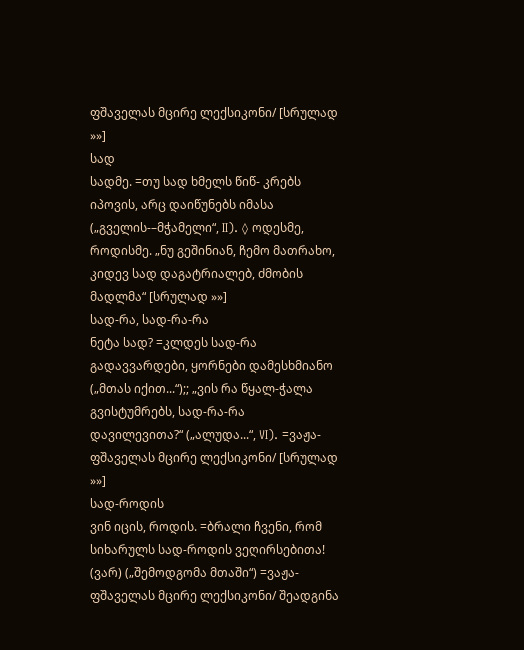ფშაველას მცირე ლექსიკონი/ [სრულად »»]
სად
სადმე. =თუ სად ხმელს წიწ- კრებს იპოვის, არც დაიწუნებს იმასა („გველის-–მჭამელი“, II). ◊ ოდესმე, როდისმე. „ნუ გეშინიან, ჩემო მათრახო, კიდევ სად დაგატრიალებ, ძმობის მადლმა“ [სრულად »»]
სად-რა, სად-რა-რა
ნეტა სად? =კლდეს სად-რა გადავვარდები, ყორნები დამესხმიანო („მთას იქით...“);; „ვის რა წყალ-ჭალა გვისტუმრებს, სად-რა-რა დავილევითა?“ („ალუდა...“, VI). =ვაჟა-ფშაველას მცირე ლექსიკონი/ [სრულად »»]
სად-როდის
ვინ იცის, როდის. =ბრალი ჩვენი, რომ სიხარულს სად-როდის ვეღირსებითა! (ვარ) („შემოდგომა მთაში“) =ვაჟა-ფშაველას მცირე ლექსიკონი/ შეადგინა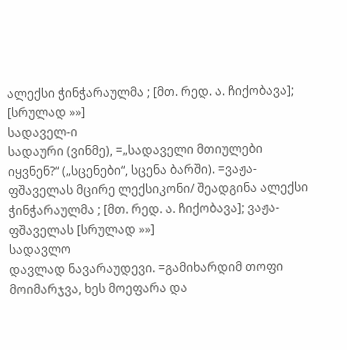ალექსი ჭინჭარაულმა ; [მთ. რედ. ა. ჩიქობავა]; [სრულად »»]
სადაველ-ი
სადაური (ვინმე), =„სადაველი მთიულები იყვნენ?“ („სცენები“, სცენა ბარში). =ვაჟა-ფშაველას მცირე ლექსიკონი/ შეადგინა ალექსი ჭინჭარაულმა ; [მთ. რედ. ა. ჩიქობავა]; ვაჟა-ფშაველას [სრულად »»]
სადავლო
დავლად ნავარაუდევი. =გამიხარდიმ თოფი მოიმარჯვა, ხეს მოეფარა და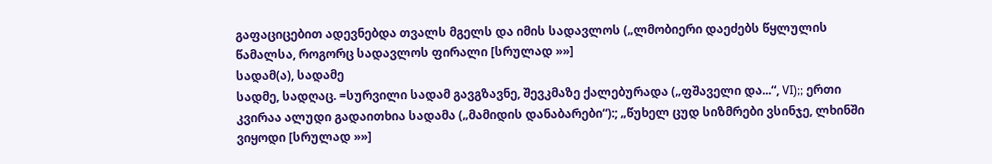გაფაციცებით ადევნებდა თვალს მგელს და იმის სადავლოს („ლმობიერი დაეძებს წყლულის წამალსა, როგორც სადავლოს ფირალი [სრულად »»]
სადამ(ა), სადამე
სადმე, სადღაც. =სურვილი სადამ გავგზავნე, შევკმაზე ქალებურადა („ფშაველი და...“, VI);; ერთი კვირაა ალუდი გადაითხია სადამა („მამიდის დანაბარები“):; „წუხელ ცუდ სიზმრები ვსინჯე, ლხინში ვიყოდი [სრულად »»]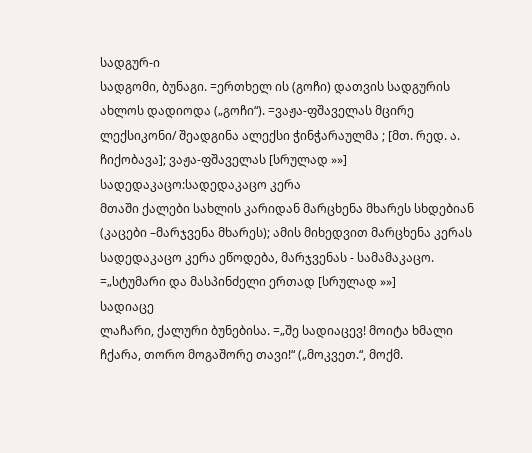სადგურ-ი
სადგომი, ბუნაგი. =ერთხელ ის (გოჩი) დათვის სადგურის ახლოს დადიოდა („გოჩი“). =ვაჟა-ფშაველას მცირე ლექსიკონი/ შეადგინა ალექსი ჭინჭარაულმა ; [მთ. რედ. ა. ჩიქობავა]; ვაჟა-ფშაველას [სრულად »»]
სადედაკაცო:სადედაკაცო კერა
მთაში ქალები სახლის კარიდან მარცხენა მხარეს სხდებიან (კაცები –მარჯვენა მხარეს); ამის მიხედვით მარცხენა კერას სადედაკაცო კერა ეწოდება, მარჯვენას - სამამაკაცო. =„სტუმარი და მასპინძელი ერთად [სრულად »»]
სადიაცე
ლაჩარი, ქალური ბუნებისა. =„შე სადიაცევ! მოიტა ხმალი ჩქარა, თორო მოგაშორე თავი!“ („მოკვეთ.“, მოქმ.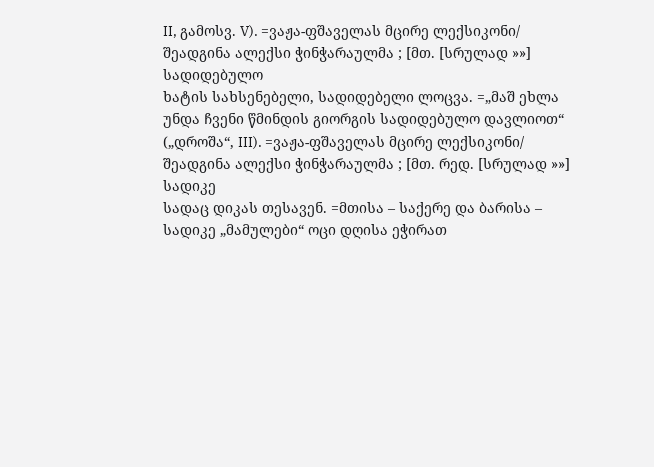II, გამოსვ. V). =ვაჟა-ფშაველას მცირე ლექსიკონი/ შეადგინა ალექსი ჭინჭარაულმა ; [მთ. [სრულად »»]
სადიდებულო
ხატის სახსენებელი, სადიდებელი ლოცვა. =„მაშ ეხლა უნდა ჩვენი წმინდის გიორგის სადიდებულო დავლიოთ“ („დროშა“, III). =ვაჟა-ფშაველას მცირე ლექსიკონი/ შეადგინა ალექსი ჭინჭარაულმა ; [მთ. რედ. [სრულად »»]
სადიკე
სადაც დიკას თესავენ. =მთისა – საქერე და ბარისა – სადიკე „მამულები“ ოცი დღისა ეჭირათ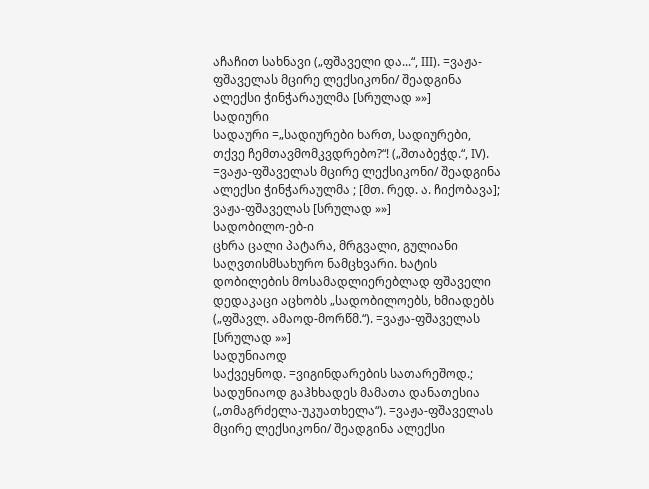აჩაჩით სახნავი („ფშაველი და...“, III). =ვაჟა-ფშაველას მცირე ლექსიკონი/ შეადგინა ალექსი ჭინჭარაულმა [სრულად »»]
სადიური
სადაური =„სადიურები ხართ, სადიურები, თქვე ჩემთავმომკვდრებო?“! („შთაბეჭდ.“, IV). =ვაჟა-ფშაველას მცირე ლექსიკონი/ შეადგინა ალექსი ჭინჭარაულმა ; [მთ. რედ. ა. ჩიქობავა]; ვაჟა-ფშაველას [სრულად »»]
სადობილო-ებ-ი
ცხრა ცალი პატარა, მრგვალი, გულიანი საღვთისმსახურო ნამცხვარი. ხატის დობილების მოსამადლიერებლად ფშაველი დედაკაცი აცხობს „სადობილოებს, ხმიადებს („ფშავლ. ამაოდ-მორწმ.“). =ვაჟა-ფშაველას [სრულად »»]
სადუნიაოდ
საქვეყნოდ. =ვიგინდარების სათარეშოდ.; სადუნიაოდ გაჰხხადეს მამათა დანათესია („თმაგრძელა-უკუათხელა“). =ვაჟა-ფშაველას მცირე ლექსიკონი/ შეადგინა ალექსი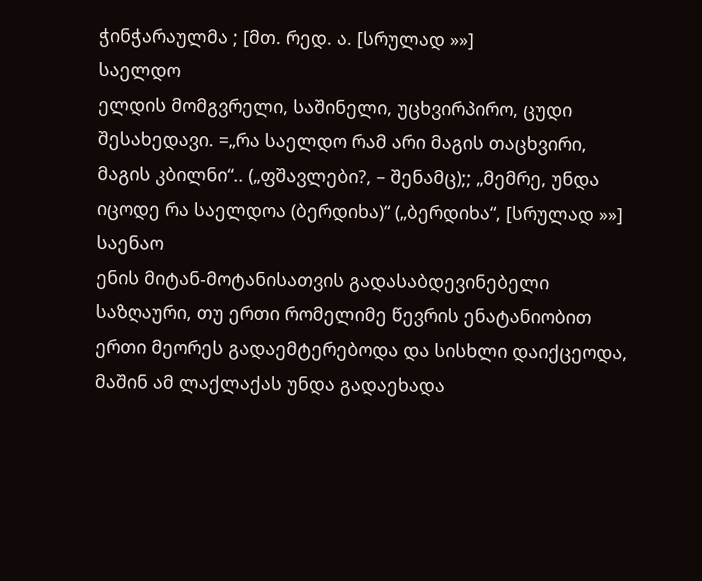ჭინჭარაულმა ; [მთ. რედ. ა. [სრულად »»]
საელდო
ელდის მომგვრელი, საშინელი, უცხვირპირო, ცუდი შესახედავი. =„რა საელდო რამ არი მაგის თაცხვირი, მაგის კბილნი“.. („ფშავლები?, – შენამც);; „მემრე, უნდა იცოდე რა საელდოა (ბერდიხა)“ („ბერდიხა“, [სრულად »»]
საენაო
ენის მიტან-მოტანისათვის გადასაბდევინებელი საზღაური, თუ ერთი რომელიმე წევრის ენატანიობით ერთი მეორეს გადაემტერებოდა და სისხლი დაიქცეოდა, მაშინ ამ ლაქლაქას უნდა გადაეხადა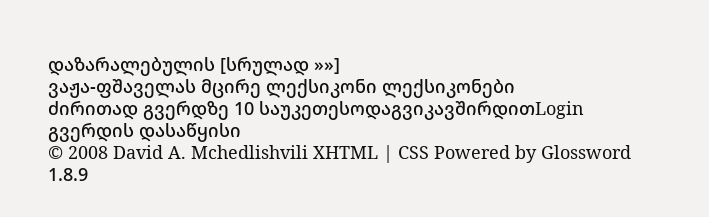დაზარალებულის [სრულად »»]
ვაჟა-ფშაველას მცირე ლექსიკონი ლექსიკონები
ძირითად გვერდზე 10 საუკეთესოდაგვიკავშირდითLogin გვერდის დასაწყისი
© 2008 David A. Mchedlishvili XHTML | CSS Powered by Glossword 1.8.9